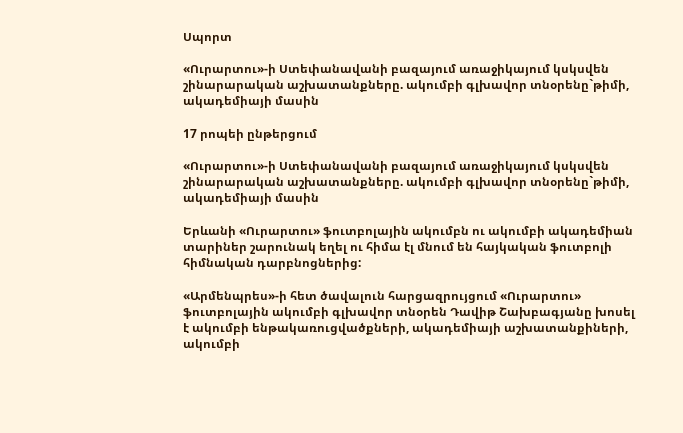Սպորտ

«Ուրարտու»-ի Ստեփանավանի բազայում առաջիկայում կսկսվեն շինարարական աշխատանքները. ակումբի գլխավոր տնօրենը`թիմի, ակադեմիայի մասին

17 րոպեի ընթերցում

«Ուրարտու»-ի Ստեփանավանի բազայում առաջիկայում կսկսվեն շինարարական աշխատանքները. ակումբի գլխավոր տնօրենը`թիմի, ակադեմիայի մասին

Երևանի «Ուրարտու» ֆուտբոլային ակումբն ու ակումբի ակադեմիան տարիներ շարունակ եղել ու հիմա էլ մնում են հայկական ֆուտբոլի հիմնական դարբնոցներից:

«Արմենպրես»-ի հետ ծավալուն հարցազրույցում «Ուրարտու» ֆուտբոլային ակումբի գլխավոր տնօրեն Դավիթ Շախբագյանը խոսել է ակումբի ենթակառուցվածքների, ակադեմիայի աշխատանքիների, ակումբի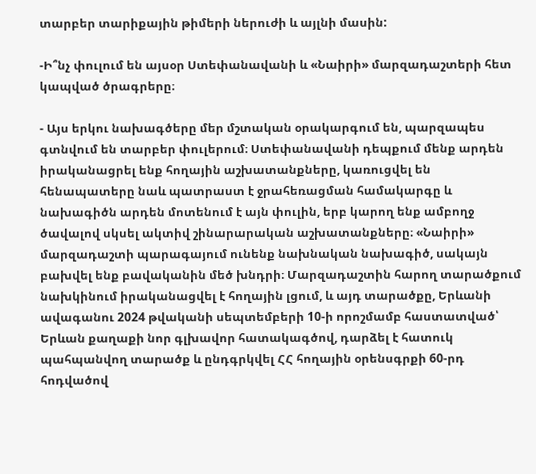տարբեր տարիքային թիմերի ներուժի և այլնի մասին:

-Ի՞նչ փուլում են այսօր Ստեփանավանի և «Նաիրի» մարզադաշտերի հետ կապված ծրագրերը։

- Այս երկու նախագծերը մեր մշտական օրակարգում են, պարզապես գտնվում են տարբեր փուլերում։ Ստեփանավանի դեպքում մենք արդեն իրականացրել ենք հողային աշխատանքները, կառուցվել են հենապատերը նաև պատրաստ է ջրահեռացման համակարգը և նախագիծն արդեն մոտենում է այն փուլին, երբ կարող ենք ամբողջ ծավալով սկսել ակտիվ շինարարական աշխատանքները։ «Նաիրի» մարզադաշտի պարագայում ունենք նախնական նախագիծ, սակայն բախվել ենք բավականին մեծ խնդրի։ Մարզադաշտին հարող տարածքում նախկինում իրականացվել է հողային լցում, և այդ տարածքը, Երևանի ավագանու 2024 թվականի սեպտեմբերի 10-ի որոշմամբ հաստատված՝ Երևան քաղաքի նոր գլխավոր հատակագծով, դարձել է հատուկ պահպանվող տարածք և ընդգրկվել ՀՀ հողային օրենսգրքի 60-րդ հոդվածով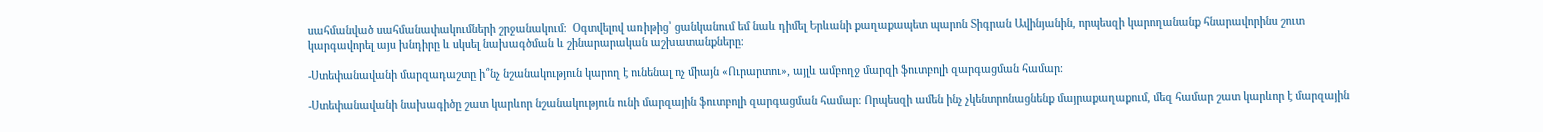սահմանված սահմանափակումների շրջանակում։  Օգտվելով առիթից՝ ցանկանում եմ նաև դիմել Երևանի քաղաքապետ պարոն Տիգրան Ավինյանին, որպեսզի կարողանանք հնարավորինս շուտ կարգավորել այս խնդիրը և սկսել նախագծման և շինարարական աշխատանքները։

-Ստեփանավանի մարզադաշտը ի՞նչ նշանակություն կարող է ունենալ ոչ միայն «Ուրարտու», այլև ամբողջ մարզի ֆուտբոլի զարգացման համար։

-Ստեփանավանի նախագիծը շատ կարևոր նշանակություն ունի մարզային ֆուտբոլի զարգացման համար։ Որպեսզի ամեն ինչ չկենտրոնացնենք մայրաքաղաքում, մեզ համար շատ կարևոր է մարզային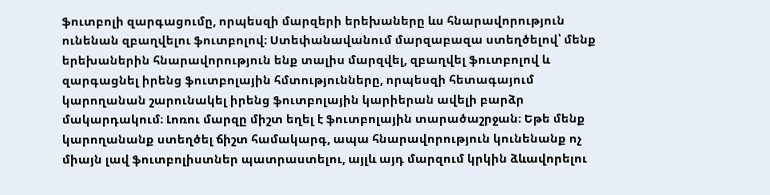ֆուտբոլի զարգացումը, որպեսզի մարզերի երեխաները ևս հնարավորություն ունենան զբաղվելու ֆուտբոլով։ Ստեփանավանում մարզաբազա ստեղծելով՝ մենք երեխաներին հնարավորություն ենք տալիս մարզվել, զբաղվել ֆուտբոլով և զարգացնել իրենց ֆուտբոլային հմտությունները, որպեսզի հետագայում կարողանան շարունակել իրենց ֆուտբոլային կարիերան ավելի բարձր մակարդակում։ Լոռու մարզը միշտ եղել է ֆուտբոլային տարածաշրջան։ Եթե մենք կարողանանք ստեղծել ճիշտ համակարգ, ապա հնարավորություն կունենանք ոչ միայն լավ ֆուտբոլիստներ պատրաստելու, այլև այդ մարզում կրկին ձևավորելու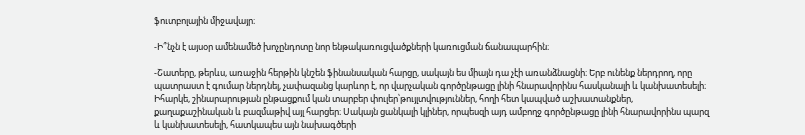ֆուտբոլային միջավայր։

-Ի՞նչն է այսօր ամենամեծ խոչընդոտը նոր ենթակառուցվածքների կառուցման ճանապարհին։

-Շատերը, թերևս, առաջին հերթին կնշեն ֆինանսական հարցը, սակայն ես միայն դա չէի առանձնացնի։ Երբ ունենք ներդրող, որը պատրաստ է գումար ներդնել, չափազանց կարևոր է, որ վարչական գործընթացը լինի հնարավորինս հասկանալի և կանխատեսելի։ Իհարկե, շինարարության ընթացքում կան տարբեր փուլեր՝թույլտվություններ, հողի հետ կապված աշխատանքներ, քաղաքաշինական և բազմաթիվ այլ հարցեր։ Սակայն ցանկալի կլիներ, որպեսզի այդ ամբողջ գործընթացը լինի հնարավորինս պարզ և կանխատեսելի, հատկապես այն նախագծերի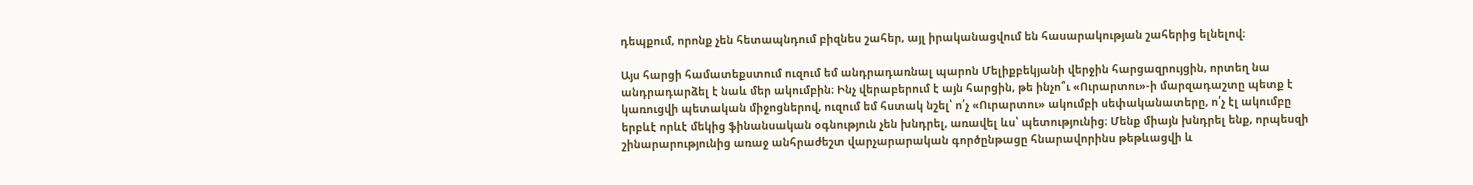դեպքում, որոնք չեն հետապնդում բիզնես շահեր, այլ իրականացվում են հասարակության շահերից ելնելով։

Այս հարցի համատեքստում ուզում եմ անդրադառնալ պարոն Մելիքբեկյանի վերջին հարցազրույցին, որտեղ նա անդրադարձել է նաև մեր ակումբին։ Ինչ վերաբերում է այն հարցին, թե ինչո՞ւ «Ուրարտու»-ի մարզադաշտը պետք է կառուցվի պետական միջոցներով, ուզում եմ հստակ նշել՝ ո՛չ «Ուրարտու» ակումբի սեփականատերը, ո՛չ էլ ակումբը երբևէ որևէ մեկից ֆինանսական օգնություն չեն խնդրել, առավել ևս՝ պետությունից։ Մենք միայն խնդրել ենք, որպեսզի շինարարությունից առաջ անհրաժեշտ վարչարարական գործընթացը հնարավորինս թեթևացվի և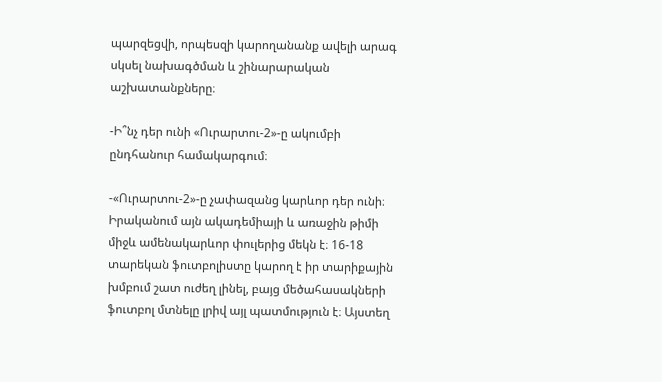պարզեցվի, որպեսզի կարողանանք ավելի արագ սկսել նախագծման և շինարարական աշխատանքները։

-Ի՞նչ դեր ունի «Ուրարտու-2»-ը ակումբի ընդհանուր համակարգում։

-«Ուրարտու-2»-ը չափազանց կարևոր դեր ունի։ Իրականում այն ակադեմիայի և առաջին թիմի միջև ամենակարևոր փուլերից մեկն է։ 16-18 տարեկան ֆուտբոլիստը կարող է իր տարիքային խմբում շատ ուժեղ լինել, բայց մեծահասակների ֆուտբոլ մտնելը լրիվ այլ պատմություն է։ Այստեղ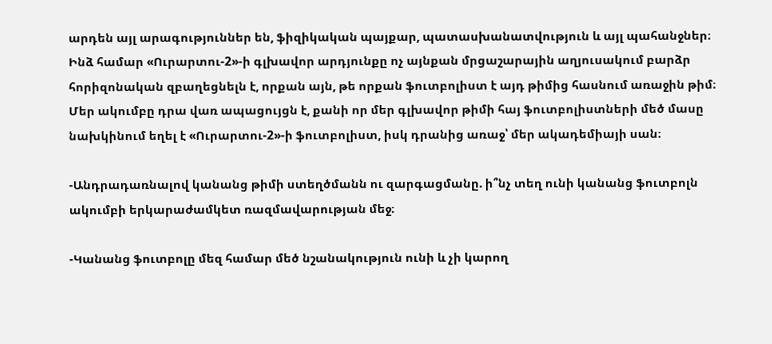արդեն այլ արագություններ են, ֆիզիկական պայքար, պատասխանատվություն և այլ պահանջներ։ Ինձ համար «Ուրարտու-2»-ի գլխավոր արդյունքը ոչ այնքան մրցաշարային աղյուսակում բարձր հորիզոնական զբաղեցնելն է, որքան այն, թե որքան ֆուտբոլիստ է այդ թիմից հասնում առաջին թիմ։ Մեր ակումբը դրա վառ ապացույցն է, քանի որ մեր գլխավոր թիմի հայ ֆուտբոլիստների մեծ մասը նախկինում եղել է «Ուրարտու-2»-ի ֆուտբոլիստ, իսկ դրանից առաջ՝ մեր ակադեմիայի սան։

-Անդրադառնալով կանանց թիմի ստեղծմանն ու զարգացմանը. ի՞նչ տեղ ունի կանանց ֆուտբոլն ակումբի երկարաժամկետ ռազմավարության մեջ։

-Կանանց ֆուտբոլը մեզ համար մեծ նշանակություն ունի և չի կարող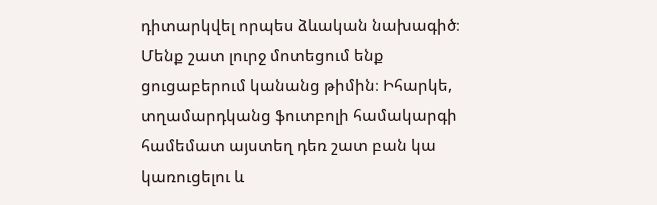դիտարկվել որպես ձևական նախագիծ։ Մենք շատ լուրջ մոտեցում ենք ցուցաբերում կանանց թիմին։ Իհարկե, տղամարդկանց ֆուտբոլի համակարգի համեմատ այստեղ դեռ շատ բան կա կառուցելու և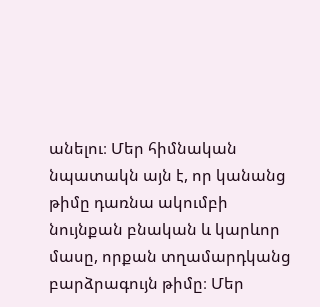անելու։ Մեր հիմնական նպատակն այն է, որ կանանց թիմը դառնա ակումբի նույնքան բնական և կարևոր մասը, որքան տղամարդկանց բարձրագույն թիմը։ Մեր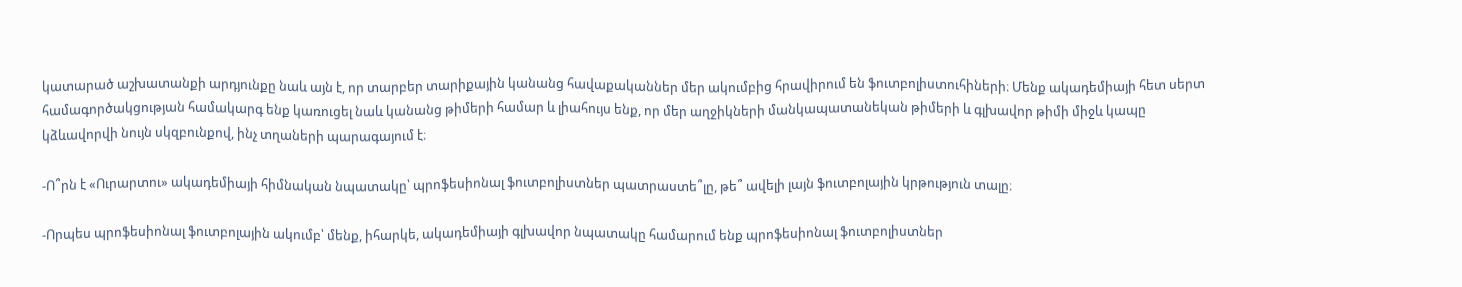կատարած աշխատանքի արդյունքը նաև այն է, որ տարբեր տարիքային կանանց հավաքականներ մեր ակումբից հրավիրում են ֆուտբոլիստուհիների։ Մենք ակադեմիայի հետ սերտ համագործակցության համակարգ ենք կառուցել նաև կանանց թիմերի համար և լիահույս ենք, որ մեր աղջիկների մանկապատանեկան թիմերի և գլխավոր թիմի միջև կապը կձևավորվի նույն սկզբունքով, ինչ տղաների պարագայում է։

-Ո՞րն է «Ուրարտու» ակադեմիայի հիմնական նպատակը՝ պրոֆեսիոնալ ֆուտբոլիստներ պատրաստե՞լը, թե՞ ավելի լայն ֆուտբոլային կրթություն տալը։

-Որպես պրոֆեսիոնալ ֆուտբոլային ակումբ՝ մենք, իհարկե, ակադեմիայի գլխավոր նպատակը համարում ենք պրոֆեսիոնալ ֆուտբոլիստներ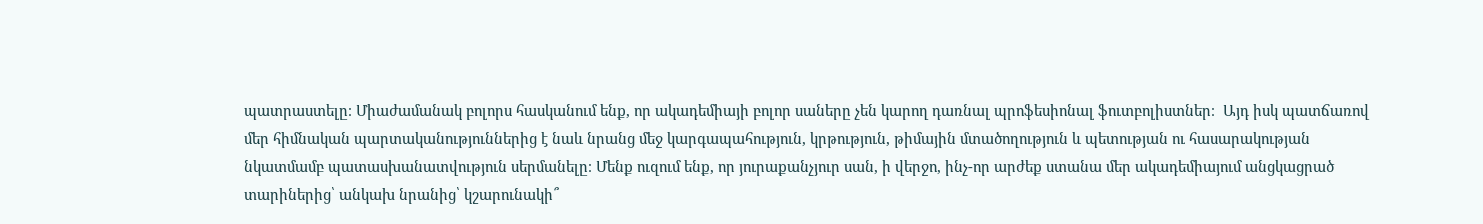պատրաստելը։ Միաժամանակ բոլորս հասկանում ենք, որ ակադեմիայի բոլոր սաները չեն կարող դառնալ պրոֆեսիոնալ ֆուտբոլիստներ։  Այդ իսկ պատճառով մեր հիմնական պարտականություններից է նաև նրանց մեջ կարգապահություն, կրթություն, թիմային մտածողություն և պետության ու հասարակության նկատմամբ պատասխանատվություն սերմանելը։ Մենք ուզում ենք, որ յուրաքանչյուր սան, ի վերջո, ինչ-որ արժեք ստանա մեր ակադեմիայում անցկացրած տարիներից՝ անկախ նրանից՝ կշարունակի՞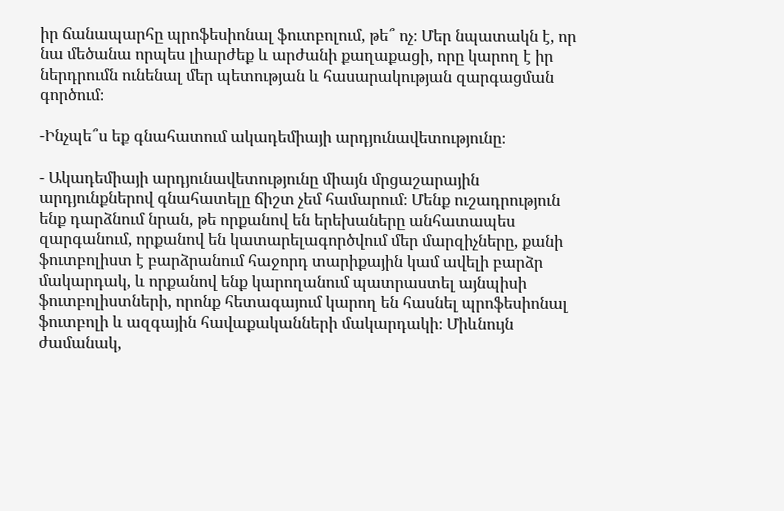իր ճանապարհը պրոֆեսիոնալ ֆուտբոլում, թե՞ ոչ։ Մեր նպատակն է, որ նա մեծանա որպես լիարժեք և արժանի քաղաքացի, որը կարող է իր ներդրումն ունենալ մեր պետության և հասարակության զարգացման գործում։

-Ինչպե՞ս եք գնահատում ակադեմիայի արդյունավետությունը։

- Ակադեմիայի արդյունավետությունը միայն մրցաշարային արդյունքներով գնահատելը ճիշտ չեմ համարում։ Մենք ուշադրություն ենք դարձնում նրան, թե որքանով են երեխաները անհատապես զարգանում, որքանով են կատարելագործվում մեր մարզիչները, քանի ֆուտբոլիստ է բարձրանում հաջորդ տարիքային կամ ավելի բարձր մակարդակ, և որքանով ենք կարողանում պատրաստել այնպիսի ֆուտբոլիստների, որոնք հետագայում կարող են հասնել պրոֆեսիոնալ ֆուտբոլի և ազգային հավաքականների մակարդակի։ Միևնույն ժամանակ,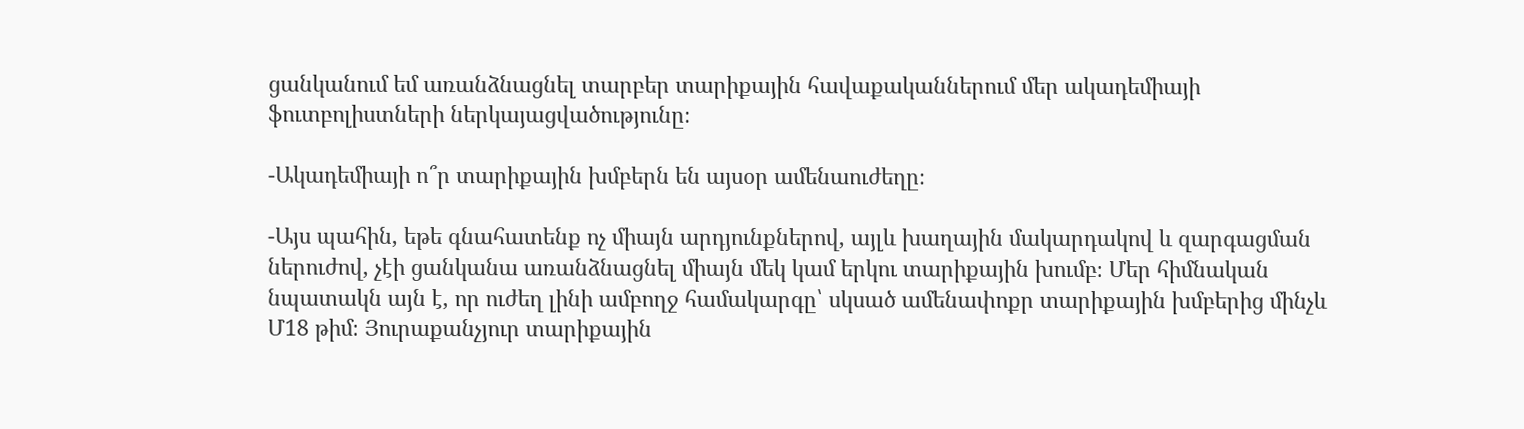ցանկանում եմ առանձնացնել տարբեր տարիքային հավաքականներում մեր ակադեմիայի ֆուտբոլիստների ներկայացվածությունը։

-Ակադեմիայի ո՞ր տարիքային խմբերն են այսօր ամենաուժեղը։

-Այս պահին, եթե գնահատենք ոչ միայն արդյունքներով, այլև խաղային մակարդակով և զարգացման ներուժով, չէի ցանկանա առանձնացնել միայն մեկ կամ երկու տարիքային խումբ։ Մեր հիմնական նպատակն այն է, որ ուժեղ լինի ամբողջ համակարգը՝ սկսած ամենափոքր տարիքային խմբերից մինչև Մ18 թիմ։ Յուրաքանչյուր տարիքային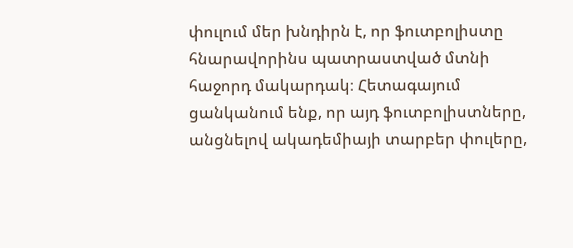փուլում մեր խնդիրն է, որ ֆուտբոլիստը հնարավորինս պատրաստված մտնի հաջորդ մակարդակ։ Հետագայում ցանկանում ենք, որ այդ ֆուտբոլիստները, անցնելով ակադեմիայի տարբեր փուլերը,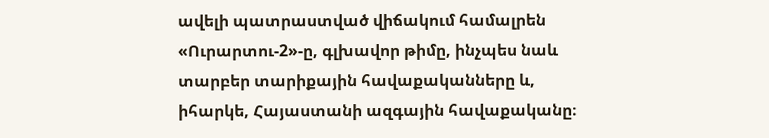ավելի պատրաստված վիճակում համալրեն «Ուրարտու-2»-ը, գլխավոր թիմը, ինչպես նաև տարբեր տարիքային հավաքականները և, իհարկե, Հայաստանի ազգային հավաքականը։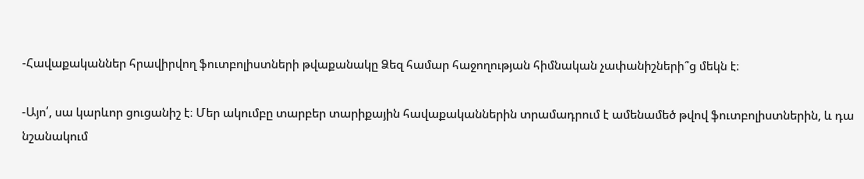-Հավաքականներ հրավիրվող ֆուտբոլիստների թվաքանակը Ձեզ համար հաջողության հիմնական չափանիշների՞ց մեկն է։

-Այո՛, սա կարևոր ցուցանիշ է։ Մեր ակումբը տարբեր տարիքային հավաքականներին տրամադրում է ամենամեծ թվով ֆուտբոլիստներին, և դա նշանակում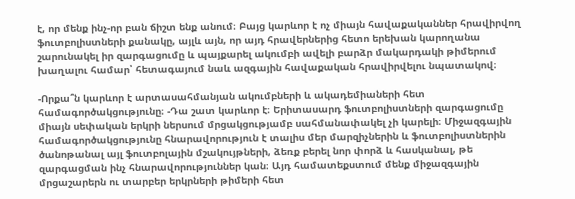է, որ մենք ինչ-որ բան ճիշտ ենք անում։ Բայց կարևոր է ոչ միայն հավաքականներ հրավիրվող ֆուտբոլիստների քանակը, այլև այն, որ այդ հրավերներից հետո երեխան կարողանա շարունակել իր զարգացումը և պայքարել ակումբի ավելի բարձր մակարդակի թիմերում խաղալու համար՝ հետագայում նաև ազգային հավաքական հրավիրվելու նպատակով։

-Որքա՞ն կարևոր է արտասահմանյան ակումբների և ակադեմիաների հետ համագործակցությունը։ -Դա շատ կարևոր է։ Երիտասարդ ֆուտբոլիստների զարգացումը միայն սեփական երկրի ներսում մրցակցությամբ սահմանափակել չի կարելի։ Միջազգային համագործակցությունը հնարավորություն է տալիս մեր մարզիչներին և ֆուտբոլիստներին ծանոթանալ այլ ֆուտբոլային մշակույթների, ձեռք բերել նոր փորձ և հասկանալ, թե զարգացման ինչ հնարավորություններ կան։ Այդ համատեքստում մենք միջազգային մրցաշարերն ու տարբեր երկրների թիմերի հետ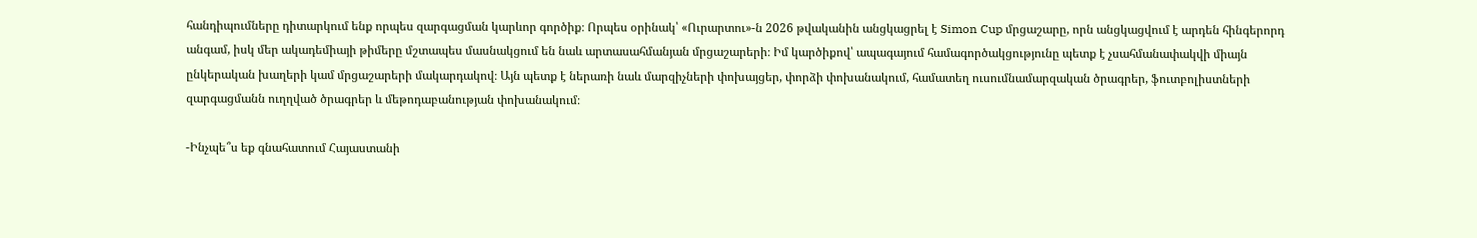հանդիպումները դիտարկում ենք որպես զարգացման կարևոր գործիք։ Որպես օրինակ՝ «Ուրարտու»-ն 2026 թվականին անցկացրել է Simon Cup մրցաշարը, որն անցկացվում է արդեն հինգերորդ անգամ, իսկ մեր ակադեմիայի թիմերը մշտապես մասնակցում են նաև արտասահմանյան մրցաշարերի։ Իմ կարծիքով՝ ապագայում համագործակցությունը պետք է չսահմանափակվի միայն ընկերական խաղերի կամ մրցաշարերի մակարդակով։ Այն պետք է ներառի նաև մարզիչների փոխայցեր, փորձի փոխանակում, համատեղ ուսումնամարզական ծրագրեր, ֆուտբոլիստների զարգացմանն ուղղված ծրագրեր և մեթոդաբանության փոխանակում։

-Ինչպե՞ս եք գնահատում Հայաստանի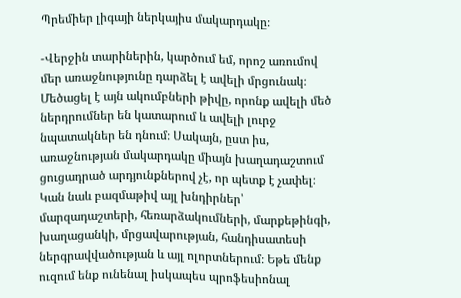Պրեմիեր լիգայի ներկայիս մակարդակը։

-Վերջին տարիներին, կարծում եմ, որոշ առումով մեր առաջնությունը դարձել է ավելի մրցունակ։ Մեծացել է այն ակումբների թիվը, որոնք ավելի մեծ ներդրումներ են կատարում և ավելի լուրջ նպատակներ են դնում։ Սակայն, ըստ իս, առաջնության մակարդակը միայն խաղադաշտում ցուցադրած արդյունքներով չէ, որ պետք է չափել։ Կան նաև բազմաթիվ այլ խնդիրներ՝ մարզադաշտերի, հեռարձակումների, մարքեթինգի, խաղացանկի, մրցավարության, հանդիսատեսի ներգրավվածության և այլ ոլորտներում։ Եթե մենք ուզում ենք ունենալ իսկապես պրոֆեսիոնալ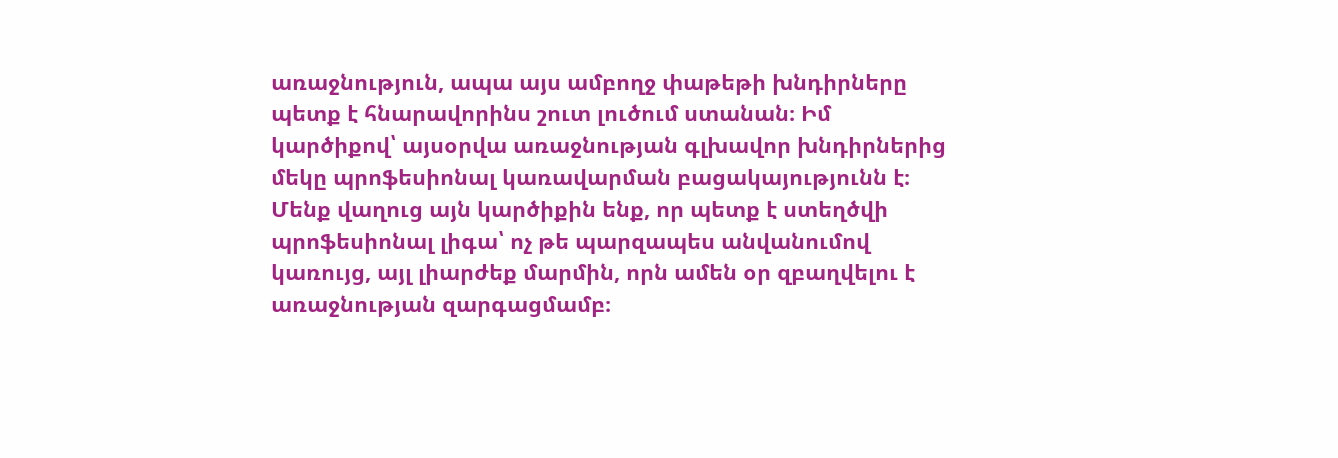առաջնություն, ապա այս ամբողջ փաթեթի խնդիրները պետք է հնարավորինս շուտ լուծում ստանան։ Իմ կարծիքով՝ այսօրվա առաջնության գլխավոր խնդիրներից մեկը պրոֆեսիոնալ կառավարման բացակայությունն է։ Մենք վաղուց այն կարծիքին ենք, որ պետք է ստեղծվի պրոֆեսիոնալ լիգա՝ ոչ թե պարզապես անվանումով կառույց, այլ լիարժեք մարմին, որն ամեն օր զբաղվելու է առաջնության զարգացմամբ։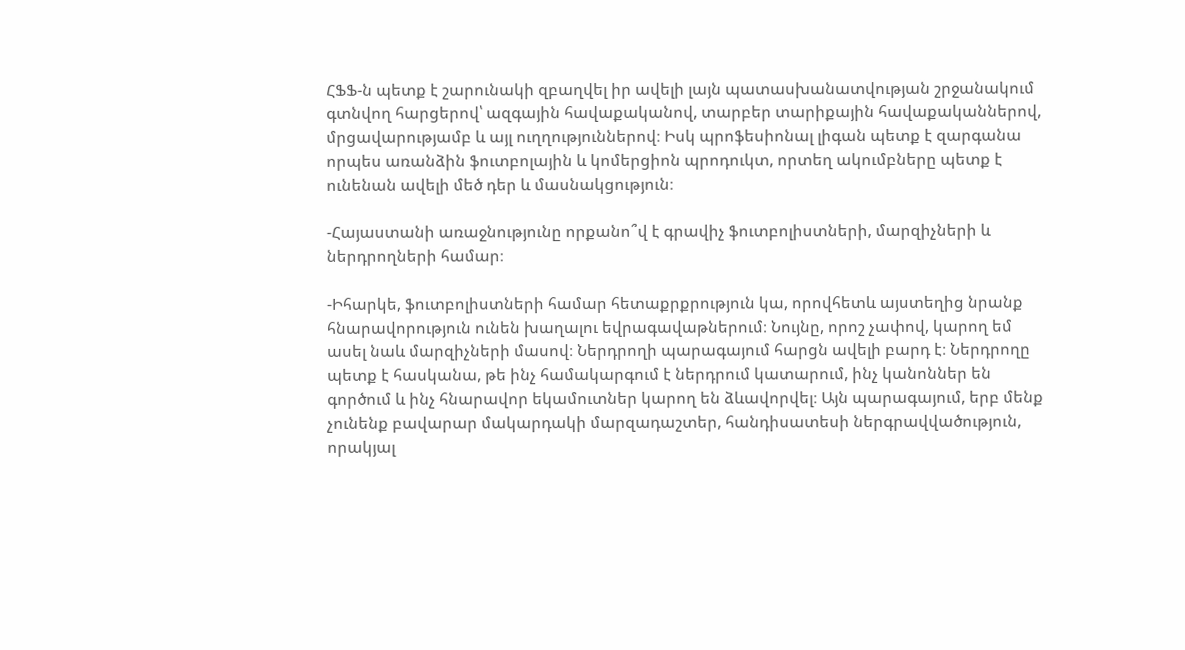ՀՖՖ-ն պետք է շարունակի զբաղվել իր ավելի լայն պատասխանատվության շրջանակում գտնվող հարցերով՝ ազգային հավաքականով, տարբեր տարիքային հավաքականներով, մրցավարությամբ և այլ ուղղություններով։ Իսկ պրոֆեսիոնալ լիգան պետք է զարգանա որպես առանձին ֆուտբոլային և կոմերցիոն պրոդուկտ, որտեղ ակումբները պետք է ունենան ավելի մեծ դեր և մասնակցություն։

-Հայաստանի առաջնությունը որքանո՞վ է գրավիչ ֆուտբոլիստների, մարզիչների և ներդրողների համար։

-Իհարկե, ֆուտբոլիստների համար հետաքրքրություն կա, որովհետև այստեղից նրանք հնարավորություն ունեն խաղալու եվրագավաթներում։ Նույնը, որոշ չափով, կարող եմ ասել նաև մարզիչների մասով։ Ներդրողի պարագայում հարցն ավելի բարդ է։ Ներդրողը պետք է հասկանա, թե ինչ համակարգում է ներդրում կատարում, ինչ կանոններ են գործում և ինչ հնարավոր եկամուտներ կարող են ձևավորվել։ Այն պարագայում, երբ մենք չունենք բավարար մակարդակի մարզադաշտեր, հանդիսատեսի ներգրավվածություն, որակյալ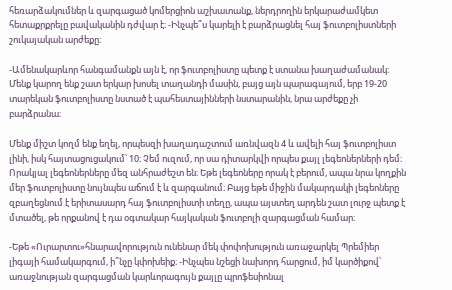հեռարձակումներ և զարգացած կոմերցիոն աշխատանք, ներդրողին երկարաժամկետ հետաքրքրելը բավականին դժվար է։ -Ինչպե՞ս կարելի է բարձրացնել հայ ֆուտբոլիստների շուկայական արժեքը։

-Ամենակարևոր հանգամանքն այն է, որ ֆուտբոլիստը պետք է ստանա խաղաժամանակ։ Մենք կարող ենք շատ երկար խոսել տաղանդի մասին, բայց այն պարագայում, երբ 19-20 տարեկան ֆուտբոլիստը նստած է պահեստայինների նստարանին, նրա արժեքը չի բարձրանա։

Մենք միշտ կողմ ենք եղել, որպեսզի խաղադաշտում առնվազն 4 և ավելի հայ ֆուտբոլիստ լինի, իսկ հայտացուցակում՝ 10։ Չեմ ուզում, որ սա դիտարկվի որպես քայլ լեգեոներների դեմ։ Որակյալ լեգեոներները մեզ անհրաժեշտ են։ Եթե լեգեոները որակ է բերում, ապա նրա կողքին մեր ֆուտբոլիստը նույնպես աճում է և զարգանում։ Բայց եթե միջին մակարդակի լեգեոները զբաղեցնում է երիտասարդ հայ ֆուտբոլիստի տեղը, ապա այստեղ արդեն շատ լուրջ պետք է մտածել, թե որքանով է դա օգտակար հայկական ֆուտբոլի զարգացման համար։

-Եթե «Ուրարտու»հնարավորություն ունենար մեկ փոփոխություն առաջարկել Պրեմիեր լիգայի համակարգում, ի՞նչը կփոխեիք։ -Ինչպես նշեցի նախորդ հարցում, իմ կարծիքով՝ առաջնության զարգացման կարևորագույն քայլը պրոֆեսիոնալ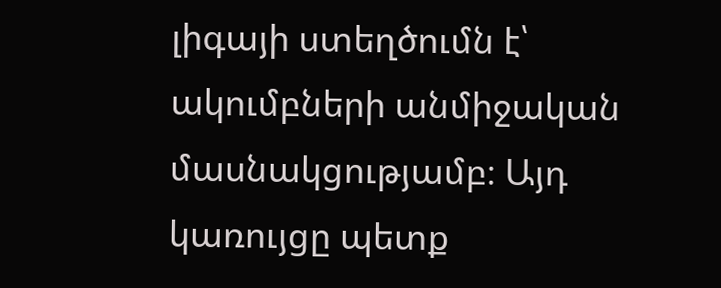լիգայի ստեղծումն է՝ ակումբների անմիջական մասնակցությամբ։ Այդ կառույցը պետք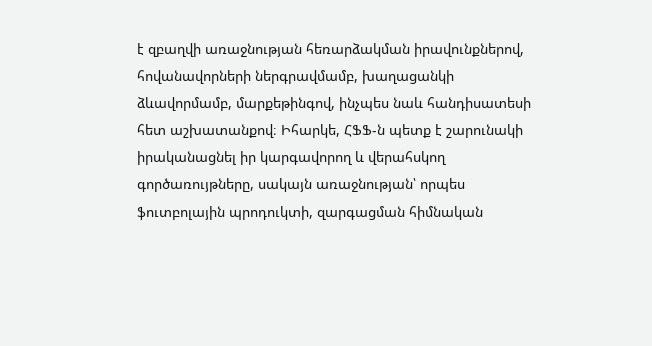է զբաղվի առաջնության հեռարձակման իրավունքներով, հովանավորների ներգրավմամբ, խաղացանկի ձևավորմամբ, մարքեթինգով, ինչպես նաև հանդիսատեսի հետ աշխատանքով։ Իհարկե, ՀՖՖ-ն պետք է շարունակի իրականացնել իր կարգավորող և վերահսկող գործառույթները, սակայն առաջնության՝ որպես ֆուտբոլային պրոդուկտի, զարգացման հիմնական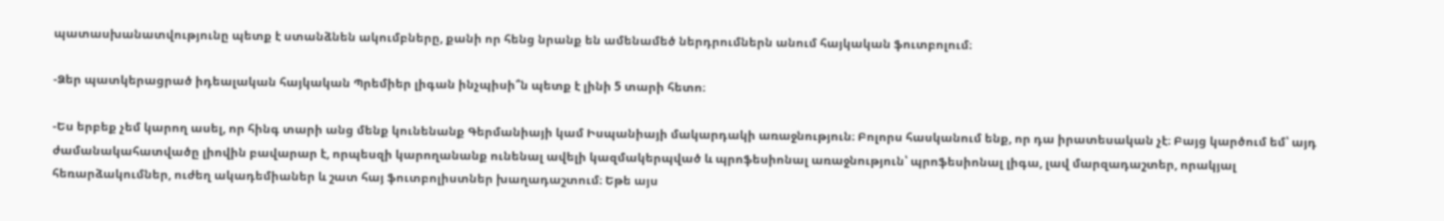պատասխանատվությունը պետք է ստանձնեն ակումբները, քանի որ հենց նրանք են ամենամեծ ներդրումներն անում հայկական ֆուտբոլում։

-Ձեր պատկերացրած իդեալական հայկական Պրեմիեր լիգան ինչպիսի՞ն պետք է լինի 5 տարի հետո։

-Ես երբեք չեմ կարող ասել, որ հինգ տարի անց մենք կունենանք Գերմանիայի կամ Իսպանիայի մակարդակի առաջնություն։ Բոլորս հասկանում ենք, որ դա իրատեսական չէ։ Բայց կարծում եմ՝ այդ ժամանակահատվածը լիովին բավարար է, որպեսզի կարողանանք ունենալ ավելի կազմակերպված և պրոֆեսիոնալ առաջնություն՝ պրոֆեսիոնալ լիգա, լավ մարզադաշտեր, որակյալ հեռարձակումներ, ուժեղ ակադեմիաներ և շատ հայ ֆուտբոլիստներ խաղադաշտում։ Եթե այս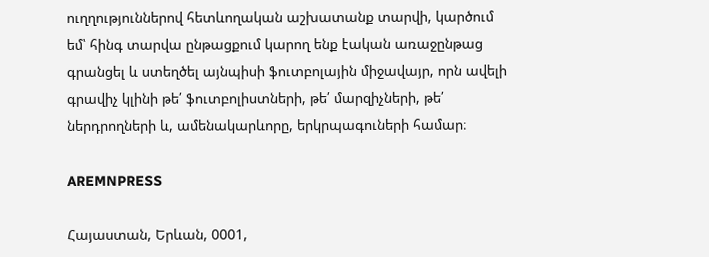ուղղություններով հետևողական աշխատանք տարվի, կարծում եմ՝ հինգ տարվա ընթացքում կարող ենք էական առաջընթաց գրանցել և ստեղծել այնպիսի ֆուտբոլային միջավայր, որն ավելի գրավիչ կլինի թե՛ ֆուտբոլիստների, թե՛ մարզիչների, թե՛ ներդրողների և, ամենակարևորը, երկրպագուների համար։

AREMNPRESS

Հայաստան, Երևան, 0001,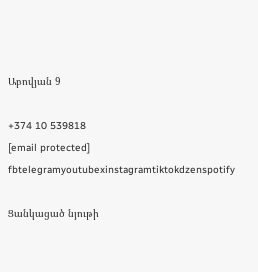Աբովյան 9

+374 10 539818
[email protected]
fbtelegramyoutubexinstagramtiktokdzenspotify

Ցանկացած նյութի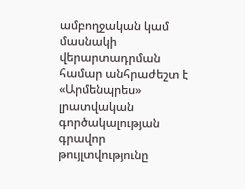ամբողջական կամ մասնակի վերարտադրման համար անհրաժեշտ է «Արմենպրես» լրատվական գործակալության գրավոր թույլտվությունը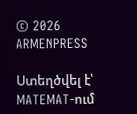© 2026 ARMENPRESS

Ստեղծվել է՝ MATEMAT-ում